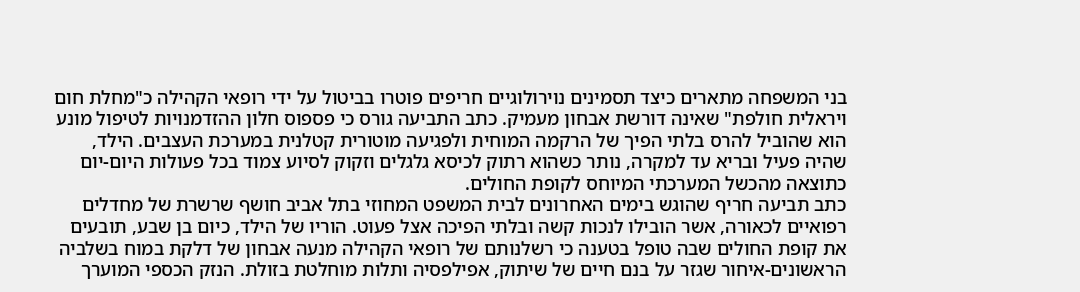בני המשפחה מתארים כיצד תסמינים נוירולוגיים חריפים פוטרו בביטול על ידי רופאי הקהילה כ"מחלת חום ויראלית חולפת" שאינה דורשת אבחון מעמיק. כתב התביעה גורס כי פספוס חלון ההזדמנויות לטיפול מונע הוא שהוביל להרס בלתי הפיך של הרקמה המוחית ולפגיעה מוטורית קטלנית במערכת העצבים. הילד, שהיה פעיל ובריא עד למקרה, נותר כשהוא רתוק לכיסא גלגלים וזקוק לסיוע צמוד בכל פעולות היום-יום כתוצאה מהכשל המערכתי המיוחס לקופת החולים.
כתב תביעה חריף שהוגש בימים האחרונים לבית המשפט המחוזי בתל אביב חושף שרשרת של מחדלים רפואיים לכאורה, אשר הובילו לנכות קשה ובלתי הפיכה אצל פעוט. הוריו של הילד, כיום בן שבע, תובעים את קופת החולים שבה טופל בטענה כי רשלנותם של רופאי הקהילה מנעה אבחון של דלקת במוח בשלביה הראשונים-איחור שגזר על בנם חיים של שיתוק, אפילפסיה ותלות מוחלטת בזולת. הנזק הכספי המוערך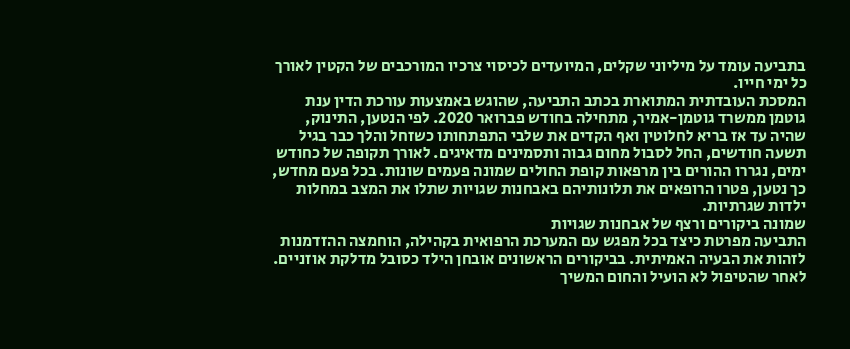בתביעה עומד על מיליוני שקלים, המיועדים לכיסוי צרכיו המורכבים של הקטין לאורך כל ימי חייו.
המסכת העובדתית המתוארת בכתב התביעה, שהוגש באמצעות עורכת הדין ענת גוטמן ממשרד גוטמן-אמיר, מתחילה בחודש פברואר 2020. לפי הנטען, התינוק, שהיה עד אז בריא לחלוטין ואף הקדים את שלבי התפתחותו כשזחל והלך כבר בגיל תשעה חודשים, החל לסבול מחום גבוה ותסמינים מדאיגים. לאורך תקופה של כחודש ימים, נגררו ההורים בין מרפאות קופת החולים שמונה פעמים שונות. בכל פעם מחדש, כך נטען, פטרו הרופאים את תלונותיהם באבחנות שגויות שתלו את המצב במחלות ילדות שגרתיות.
שמונה ביקורים ורצף של אבחנות שגויות
התביעה מפרטת כיצד בכל מפגש עם המערכת הרפואית בקהילה, הוחמצה ההזדמנות לזהות את הבעיה האמיתית. בביקורים הראשונים אובחן הילד כסובל מדלקת אוזניים. לאחר שהטיפול לא הועיל והחום המשיך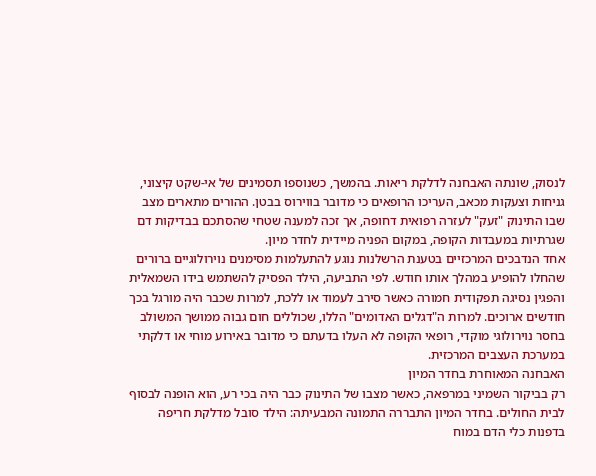לנסוק, שונתה האבחנה לדלקת ריאות. בהמשך, כשנוספו תסמינים של אי-שקט קיצוני, גניחות וצעקות מכאב, העריכו הרופאים כי מדובר בווירוס בבטן. ההורים מתארים מצב שבו התינוק "זעק" לעזרה רפואית דחופה, אך זכה למענה שטחי שהסתכם בבדיקות דם שגרתיות במעבדות הקופה, במקום הפניה מיידית לחדר מיון.
אחד הנדבכים המרכזיים בטענת הרשלנות נוגע להתעלמות מסימנים נוירולוגיים ברורים שהחלו להופיע במהלך אותו חודש. לפי התביעה, הילד הפסיק להשתמש בידו השמאלית והפגין נסיגה תפקודית חמורה כאשר סירב לעמוד או ללכת, למרות שכבר היה מורגל בכך חודשים ארוכים. למרות ה"דגלים האדומים" הללו, שכוללים חום גבוה ממושך המשולב בחסר נוירולוגי מוקדי, רופאי הקופה לא העלו בדעתם כי מדובר באירוע מוחי או דלקתי במערכת העצבים המרכזית.
האבחנה המאוחרת בחדר המיון
רק בביקור השמיני במרפאה, כאשר מצבו של התינוק כבר היה בכי רע, הוא הופנה לבסוף לבית החולים. בחדר המיון התבררה התמונה המבעיתה: הילד סובל מדלקת חריפה בדפנות כלי הדם במוח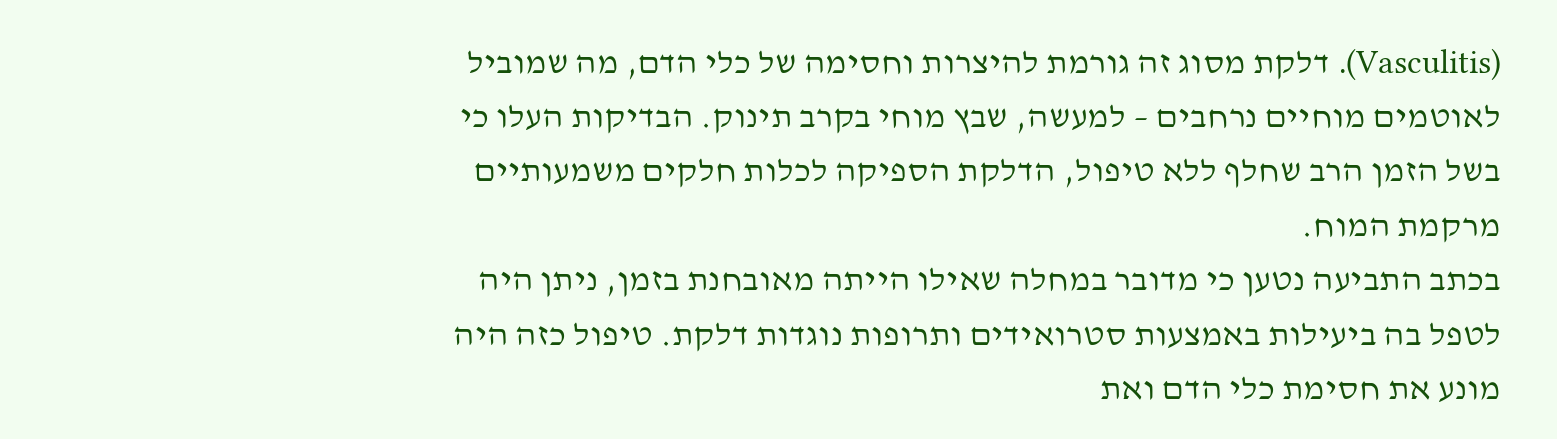(Vasculitis). דלקת מסוג זה גורמת להיצרות וחסימה של כלי הדם, מה שמוביל לאוטמים מוחיים נרחבים – למעשה, שבץ מוחי בקרב תינוק. הבדיקות העלו כי בשל הזמן הרב שחלף ללא טיפול, הדלקת הספיקה לכלות חלקים משמעותיים מרקמת המוח.
בכתב התביעה נטען כי מדובר במחלה שאילו הייתה מאובחנת בזמן, ניתן היה לטפל בה ביעילות באמצעות סטרואידים ותרופות נוגדות דלקת. טיפול כזה היה מונע את חסימת כלי הדם ואת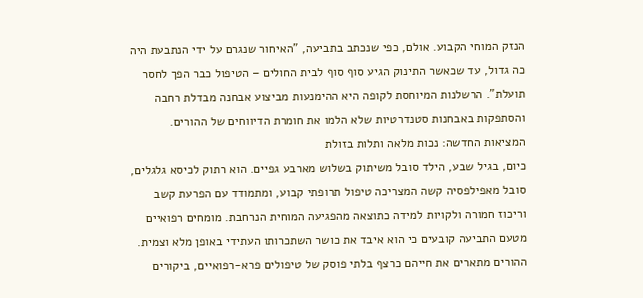הנזק המוחי הקבוע. אולם, כפי שנכתב בתביעה, "האיחור שנגרם על ידי הנתבעת היה כה גדול, עד שכאשר התינוק הגיע סוף סוף לבית החולים – הטיפול כבר הפך לחסר תועלת". הרשלנות המיוחסת לקופה היא ההימנעות מביצוע אבחנה מבדלת רחבה והסתפקות באבחנות סטנדרטיות שלא הלמו את חומרת הדיווחים של ההורים.
המציאות החדשה: נכות מלאה ותלות בזולת
כיום, בגיל שבע, הילד סובל משיתוק בשלוש מארבע גפיים. הוא רתוק לכיסא גלגלים, סובל מאפילפסיה קשה המצריכה טיפול תרופתי קבוע, ומתמודד עם הפרעת קשב וריכוז חמורה ולקויות למידה כתוצאה מהפגיעה המוחית הנרחבת. מומחים רפואיים מטעם התביעה קובעים כי הוא איבד את כושר השתכרותו העתידי באופן מלא וצמית.
ההורים מתארים את חייהם כרצף בלתי פוסק של טיפולים פרא-רפואיים, ביקורים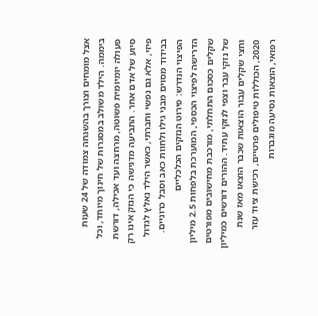אצל מומחים וצורך בהשגחה צמודה של 24 שעות ביממה. הילד משולב במסגרות של חינוך מיוחד, וכל פעולה יומיומית פשוטה, מרחצה ועד אכילה, דורשת סיוע של אדם אחר. התביעה מדגישה כי הנזק אינו רק פיזי, אלא גם נפשי וחברתי, כאשר הילד נאלץ לגדול בבידוד מסוים מבני גילו ולחוות כאב וסבל כרוניים.
הפיצוי הנדרש: פירוט הנזקים הכלכליים
הדרישה לפיצוי הכספי, המוערכת בלפחות 2.5 מיליון שקלים כסכום התחלתי, מורכבת מחישובים מפורטים של נזקי עבר וצפי לנזקי עתיד. ההורים דורשים כמיליון וחצי שקלים עבור הוצאות שכבר הוצאו מאז שנת 2020, הכוללות טיפולים פרטיים, רכישת ציוד עזר רפואי, הוצאות נסיעה מוגברות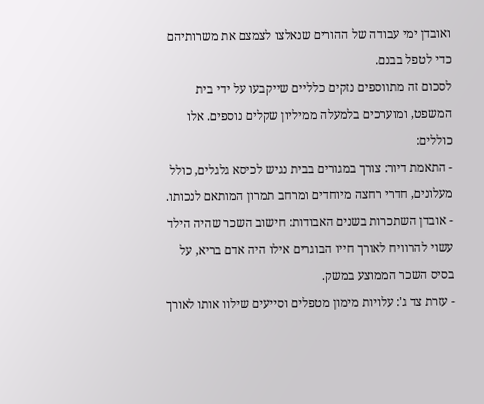ואובדן ימי עבודה של ההורים שנאלצו לצמצם את משרותיהם כדי לטפל בבנם.
לסכום זה מתווספים נזקים כלליים שייקבעו על ידי בית המשפט, ומוערכים בלמעלה ממיליון שקלים נוספים. אלו כוללים:
- התאמת דיור: צורך במגורים בבית נגיש לכיסא גלגלים, כולל מעלונים, חדרי רחצה מיוחדים ומרחב תמרון המותאם לנכותו.
- אובדן השתכרות בשנים האבודות: חישוב השכר שהיה הילד עשוי להרוויח לאורך חייו הבוגרים אילו היה אדם בריא, על בסיס השכר הממוצע במשק.
- עזרת צד ג': עלויות מימון מטפלים וסייעים שילוו אותו לאורך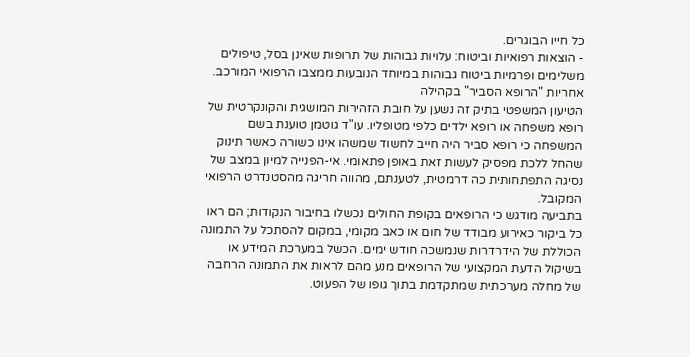כל חייו הבוגרים.
- הוצאות רפואיות וביטוח: עלויות גבוהות של תרופות שאינן בסל, טיפולים משלימים ופרמיות ביטוח גבוהות במיוחד הנובעות ממצבו הרפואי המורכב.
אחריות "הרופא הסביר" בקהילה
הטיעון המשפטי בתיק זה נשען על חובת הזהירות המושגית והקונקרטית של רופא משפחה או רופא ילדים כלפי מטופליו. עו"ד גוטמן טוענת בשם המשפחה כי רופא סביר היה חייב לחשוד שמשהו אינו כשורה כאשר תינוק שהחל ללכת מפסיק לעשות זאת באופן פתאומי. אי-הפנייה למיון במצב של נסיגה התפתחותית כה דרמטית, לטענתם, מהווה חריגה מהסטנדרט הרפואי המקובל.
בתביעה מודגש כי הרופאים בקופת החולים נכשלו בחיבור הנקודות; הם ראו כל ביקור כאירוע מבודד של חום או כאב מקומי, במקום להסתכל על התמונה הכוללת של הידרדרות שנמשכה חודש ימים. הכשל במערכת המידע או בשיקול הדעת המקצועי של הרופאים מנע מהם לראות את התמונה הרחבה של מחלה מערכתית שמתקדמת בתוך גופו של הפעוט.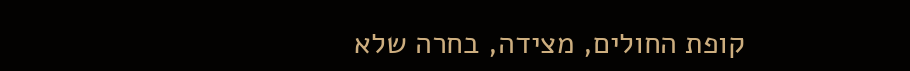קופת החולים, מצידה, בחרה שלא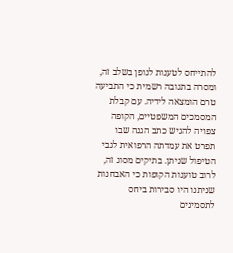להתייחס לטענות לגופן בשלב זה, ומסרה בתגובה רשמית כי התביעה טרם הומצאה לידיה. עם קבלת המסמכים המשפטיים, הקופה צפויה להגיש כתב הגנה שבו תפרט את עמדתה הרפואית לגבי הטיפול שניתן. בתיקים מסוג זה, לרוב טוענות הקופות כי האבחנות שניתנו היו סבירות ביחס לתסמינים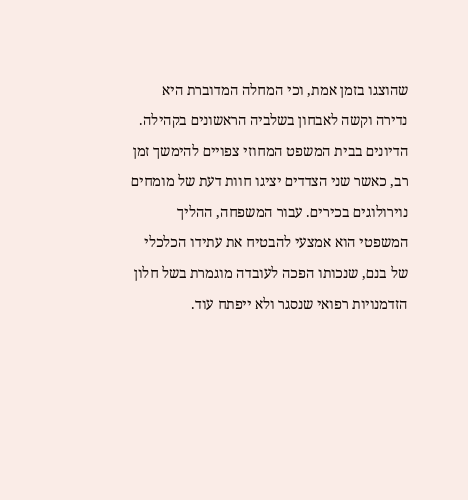שהוצגו בזמן אמת, וכי המחלה המדוברת היא נדירה וקשה לאבחון בשלביה הראשונים בקהילה.
הדיונים בבית המשפט המחוזי צפויים להימשך זמן רב, כאשר שני הצדדים יציגו חוות דעת של מומחים נוירולוגים בכירים. עבור המשפחה, ההליך המשפטי הוא אמצעי להבטיח את עתידו הכלכלי של בנם, שנכותו הפכה לעובדה מוגמרת בשל חלון הזדמנויות רפואי שנסגר ולא ייפתח עוד.